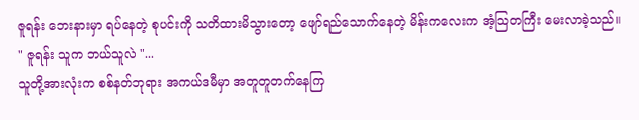ဇူရန်း ဘေးနားမှာ ရပ်နေတဲ့ စုပင်းကို သတိထားမိသွားတော့ ဖျော်ရည်သောက်နေတဲ့ မိန်းကလေးက အံ့သြတကြီး မေးလာခဲ့သည်။
" ဇူရန်း သူက ဘယ်သူလဲ "...
သူတို့အားလုံးက စစ်နတ်ဘုရား အကယ်ဒမီမှာ အတူတူတက်နေကြ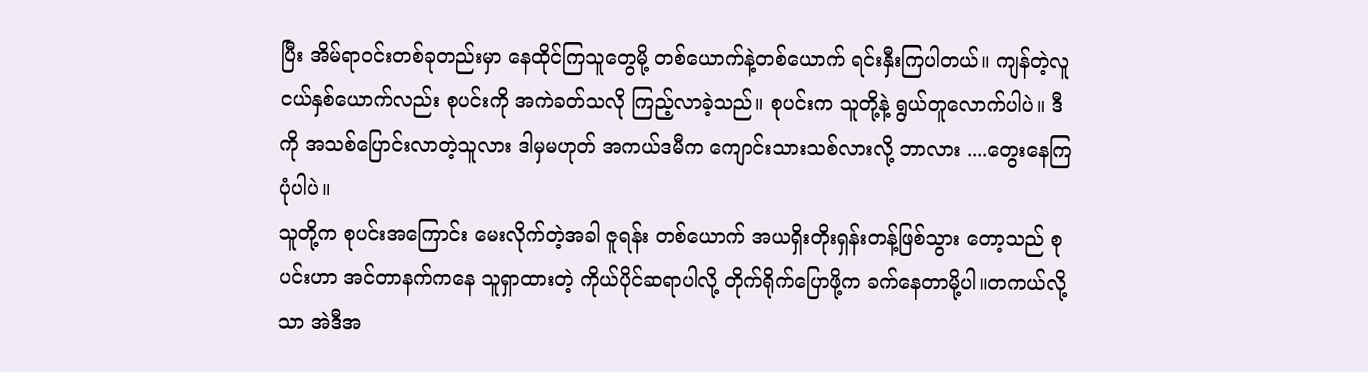ပြီး အိမ်ရာဝင်းတစ်ခုတည်းမှာ နေထိုင်ကြသူတွေမို့ တစ်ယောက်နဲ့တစ်ယောက် ရင်းနှီးကြပါတယ်။ ကျန်တဲ့လူငယ်နှစ်ယောက်လည်း စုပင်းကို အကဲခတ်သလို ကြည့်လာခဲ့သည်။ စုပင်းက သူတို့နဲ့ ရွယ်တူလောက်ပါပဲ။ ဒီကို အသစ်ပြောင်းလာတဲ့သူလား ဒါမှမဟုတ် အကယ်ဒမီက ကျောင်းသားသစ်လားလို့ ဘာလား ....တွေးနေကြပုံပါပဲ။
သူတို့က စုပင်းအကြောင်း မေးလိုက်တဲ့အခါ ဇူရန်း တစ်ယောက် အယရှိးတိုးရှန်းတန့်ဖြစ်သွား တော့သည် စုပင်းဟာ အင်တာနက်ကနေ သူရှာထားတဲ့ ကိုယ်ပိုင်ဆရာပါလို့ တိုက်ရိုက်ပြောဖို့က ခက်နေတာမို့ပါ။တကယ်လို့သာ အဲဒီအ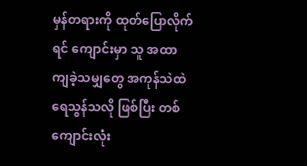မှန်တရားကို ထုတ်ပြောလိုက်ရင် ကျောင်းမှာ သူ အထာကျခဲ့သမျှတွေ အကုန်သဲထဲ ရေသွန်သလို ဖြစ်ပြီး တစ်ကျောင်းလုံး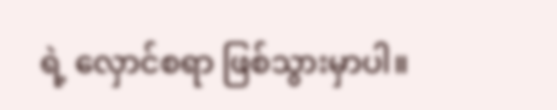ရဲ့ လှောင်စရာ ဖြစ်သွားမှာပါ။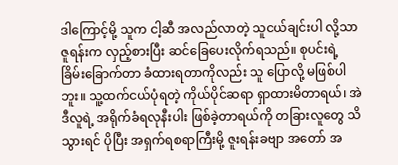ဒါကြောင့်မို့ သူက ငါ့ဆီ အလည်လာတဲ့ သူငယ်ချင်းပါ လို့သာ ဇူရန်းက လှည့်စားပြီး ဆင်ခြေပေးလိုက်ရသည်။ စုပင်းရဲ့ ခြိမ်းခြောက်တာ ခံထားရတာကိုလည်း သူ ပြောလို့ မဖြစ်ပါဘူး။ သူ့ထက်ငယ်ပုံရတဲ့ ကိုယ်ပိုင်ဆရာ ရှာထားမိတာရယ်၊ အဲဒီလူရဲ့ အရိုက်ခံရလုနီးပါး ဖြစ်ခဲ့တာရယ်ကို တခြားလူတွေ သိသွားရင် ပိုပြီး အရှက်ရစရာကြီးမို့ ဇူးရန်းခဗျာ အတော် အ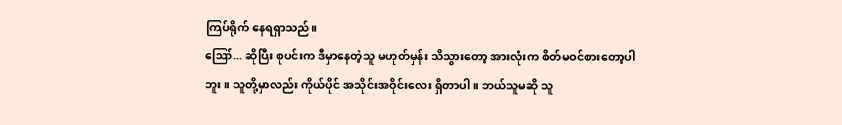ကြပ်ရိုက် နေရရှာသည်။
ဪ... ဆိုပြီး စုပင်းက ဒီမှာနေတဲ့သူ မဟုတ်မှန်း သိသွားတော့ အားလုံးက စိတ်မဝင်စားတော့ပါဘူး။ သူတို့မှာလည်း ကိုယ်ပိုင် အသိုင်းအဝိုင်းလေး ရှိတာပါ။ ဘယ်သူမဆို သူ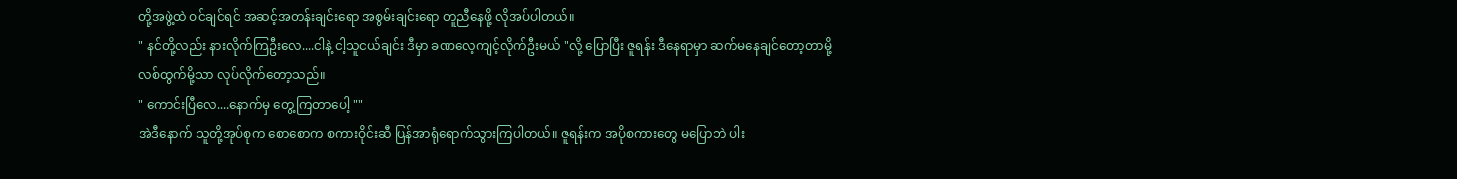တို့အဖွဲ့ထဲ ဝင်ချင်ရင် အဆင့်အတန်းချင်းရော အစွမ်းချင်းရော တူညီနေဖို့ လိုအပ်ပါတယ်။
" နင်တို့လည်း နားလိုက်ကြဦးလေ....ငါနဲ့ ငါ့သူငယ်ချင်း ဒီမှာ ခဏလေ့ကျင့်လိုက်ဦးမယ် "လို့ ပြောပြီး ဇူရန်း ဒီနေရာမှာ ဆက်မနေချင်တော့တာမို့ လစ်ထွက်မို့သာ လုပ်လိုက်တော့သည်။
" ကောင်းပြီလေ....နောက်မှ တွေ့ကြတာပေါ့ ""
အဲဒီနောက် သူတို့အုပ်စုက စောစောက စကားဝိုင်းဆီ ပြန်အာရုံရောက်သွားကြပါတယ်။ ဇူရန်းက အပိုစကားတွေ မပြောဘဲ ပါး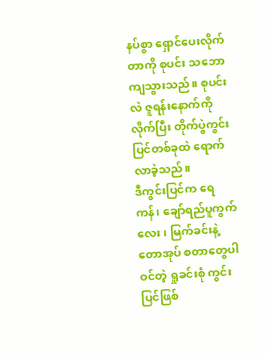နပ်စွာ ရှောင်ပေးလိုက်တာကို စုပင်း သဘောကျသွားသည်။ စုပင်းလဲ ဇူရန်းနောက်ကို လိုက်ပြီး တိုက်ပွဲကွင်းပြင်တစ်ခုထဲ ရောက်လာခဲ့သည်။
ဒီကွင်းပြင်က ရေကန်၊ ချော်ရည်ပူကွက်လေး၊ မြက်ခင်းနဲ့ တောအုပ် စတာတွေပါဝင်တဲ့ ရှုခင်းစုံ ကွင်းပြင်ဖြစ်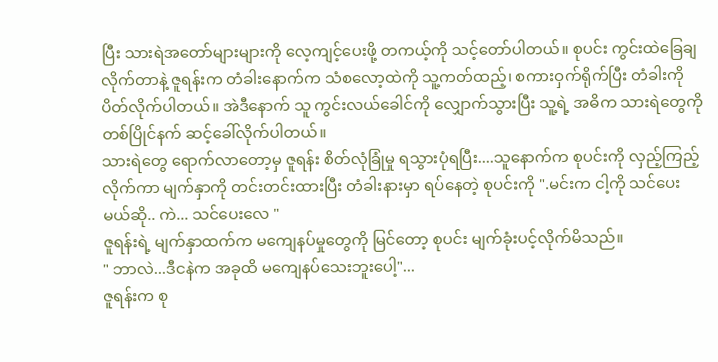ပြီး သားရဲအတော်များများကို လေ့ကျင့်ပေးဖို့ တကယ့်ကို သင့်တော်ပါတယ်။ စုပင်း ကွင်းထဲခြေချလိုက်တာနဲ့ ဇူရန်းက တံခါးနောက်က သံစလော့ထဲကို သူ့ကတ်ထည့်၊ စကားဝှက်ရိုက်ပြီး တံခါးကို ပိတ်လိုက်ပါတယ်။ အဲဒီနောက် သူ ကွင်းလယ်ခေါင်ကို လျှောက်သွားပြီး သူ့ရဲ့ အဓိက သားရဲတွေကို တစ်ပြိုင်နက် ဆင့်ခေါ်လိုက်ပါတယ်။
သားရဲတွေ ရောက်လာတော့မှ ဇူရန်း စိတ်လုံခြုံမှု ရသွားပုံရပြီး....သူနောက်က စုပင်းကို လှည့်ကြည့်လိုက်ကာ မျက်နှာကို တင်းတင်းထားပြီး တံခါးနားမှာ ရပ်နေတဲ့ စုပင်းကို ".မင်းက ငါ့ကို သင်ပေးမယ်ဆို.. ကဲ... သင်ပေးလေ "
ဇူရန်းရဲ့ မျက်နှာထက်က မကျေနပ်မှုတွေကို မြင်တော့ စုပင်း မျက်ခုံးပင့်လိုက်မိသည်။
" ဘာလဲ...ဒီငနဲက အခုထိ မကျေနပ်သေးဘူးပေါ့"...
ဇူရန်းက စု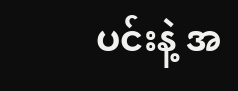ပင်းနဲ့ အ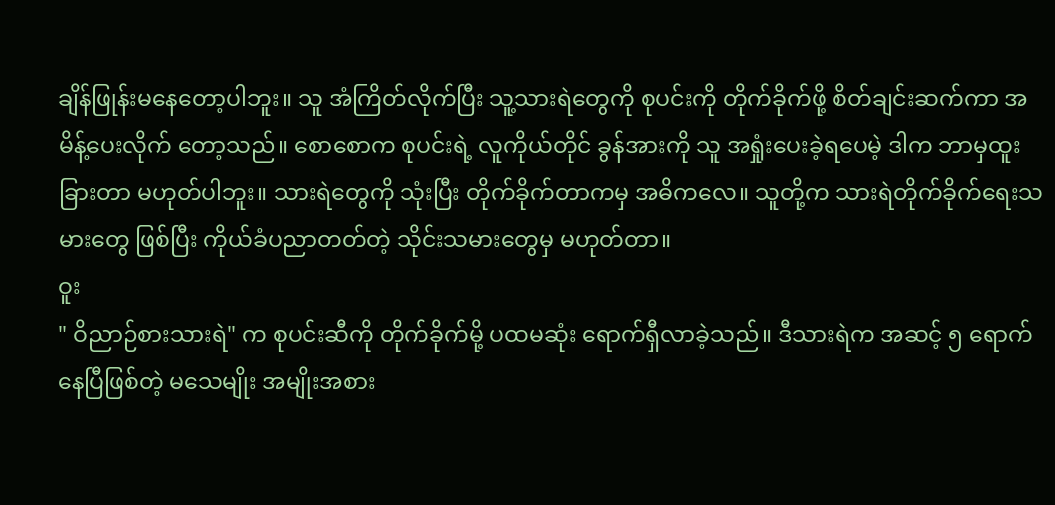ချိန်ဖြုန်းမနေတော့ပါဘူး။ သူ အံကြိတ်လိုက်ပြီး သူ့သားရဲတွေကို စုပင်းကို တိုက်ခိုက်ဖို့ စိတ်ချင်းဆက်ကာ အမိန့်ပေးလိုက် တော့သည်။ စောစောက စုပင်းရဲ့ လူကိုယ်တိုင် ခွန်အားကို သူ အရှုံးပေးခဲ့ရပေမဲ့ ဒါက ဘာမှထူးခြားတာ မဟုတ်ပါဘူး။ သားရဲတွေကို သုံးပြီး တိုက်ခိုက်တာကမှ အဓိကလေ။ သူတို့က သားရဲတိုက်ခိုက်ရေးသမားတွေ ဖြစ်ပြီး ကိုယ်ခံပညာတတ်တဲ့ သိုင်းသမားတွေမှ မဟုတ်တာ။
ဝူး
" ဝိညာဉ်စားသားရဲ" က စုပင်းဆီကို တိုက်ခိုက်မို့ ပထမဆုံး ရောက်ရှီလာခဲ့သည်။ ဒီသားရဲက အဆင့် ၅ ရောက်နေပြီဖြစ်တဲ့ မသေမျိုး အမျိုးအစား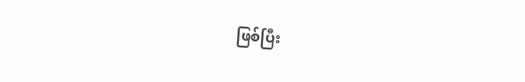ဖြစ်ပြီး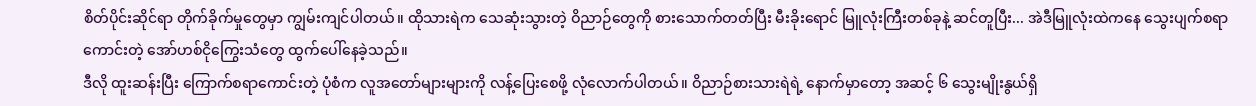စိတ်ပိုင်းဆိုင်ရာ တိုက်ခိုက်မှုတွေမှာ ကျွမ်းကျင်ပါတယ်။ ထိုသားရဲက သေဆုံးသွားတဲ့ ဝိညာဉ်တွေကို စားသောက်တတ်ပြီး မီးခိုးရောင် မြူလုံးကြီးတစ်ခုနဲ့ ဆင်တူပြီး... အဲဒီမြူလုံးထဲကနေ သွေးပျက်စရာကောင်းတဲ့ အော်ဟစ်ငိုကြွေးသံတွေ ထွက်ပေါ်နေခဲ့သည်။
ဒီလို ထူးဆန်းပြီး ကြောက်စရာကောင်းတဲ့ ပုံစံက လူအတော်များများကို လန့်ပြေးစေဖို့ လုံလောက်ပါတယ်။ ဝိညာဉ်စားသားရဲရဲ့ နောက်မှာတော့ အဆင့် ၆ သွေးမျိုးနွယ်ရှိ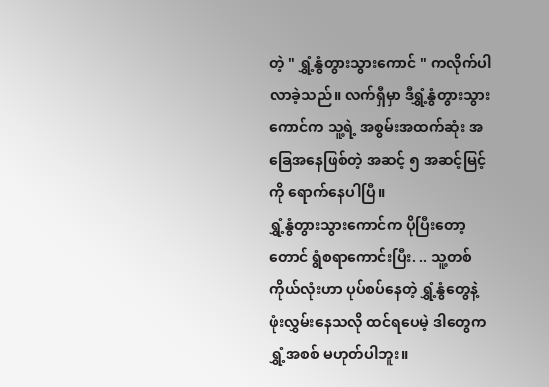တဲ့ " ရွှံ့နွံတွားသွားကောင် " ကလိုက်ပါလာခဲ့သည်။ လက်ရှီမှာ ဒီရွှံ့နွံတွားသွားကောင်က သူ့ရဲ့ အစွမ်းအထက်ဆုံး အခြေအနေဖြစ်တဲ့ အဆင့် ၅ အဆင့်မြင့်ကို ရောက်နေပါပြီ။
ရွှံ့နွံတွားသွားကောင်က ပိုပြီးတော့တောင် ရွံစရာကောင်းပြီး. .. သူ့တစ်ကိုယ်လုံးဟာ ပုပ်စပ်နေတဲ့ ရွှံ့နွံတွေနဲ့ ဖုံးလွှမ်းနေသလို ထင်ရပေမဲ့ ဒါတွေက ရွှံ့အစစ် မဟုတ်ပါဘူး။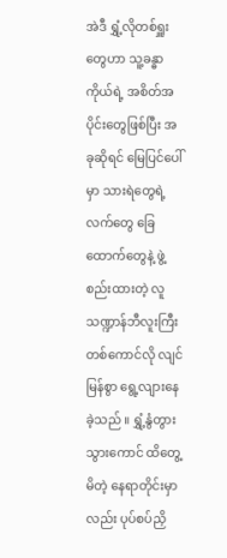အဲဒီ ရွှံ့လိုတစ်ရှူးတွေဟာ သူ့ခန္ဓာကိုယ်ရဲ့ အစိတ်အပိုင်းတွေဖြစ်ပြီး အခုဆိုရင် မြေပြင်ပေါ်မှာ သားရဲတွေရဲ့ လက်တွေ ခြေထောက်တွေနဲ့ ဖွဲ့စည်းထားတဲ့ လူသဏ္ဍာန်ဘီလူးကြီးတစ်ကောင်လို လျင်မြန်စွာ ရွေ့လျားနေခဲ့သည် ။ ရွှံ့နွံတွားသွားကောင် ထိတွေ့မိတဲ့ နေရာတိုင်းမှာလည်း ပုပ်စပ်ညှိ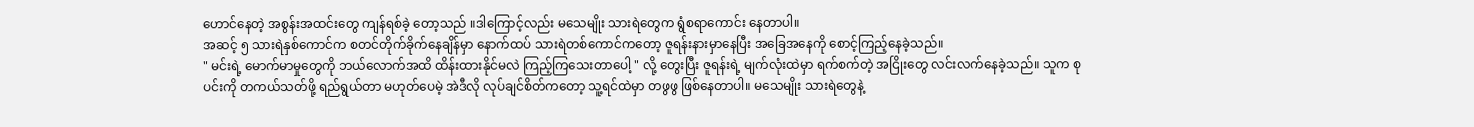ဟောင်နေတဲ့ အစွန်းအထင်းတွေ ကျန်ရစ်ခဲ့ တော့သည် ။ဒါကြောင့်လည်း မသေမျိုး သားရဲတွေက ရွံစရာကောင်း နေတာပါ။
အဆင့် ၅ သားရဲနှစ်ကောင်က စတင်တိုက်ခိုက်နေချိန်မှာ နောက်ထပ် သားရဲတစ်ကောင်ကတော့ ဇူရန်းနားမှာနေပြီး အခြေအနေကို စောင့်ကြည့်နေခဲ့သည်။
" မင်းရဲ့ မောက်မာမှုတွေကို ဘယ်လောက်အထိ ထိန်းထားနိုင်မလဲ ကြည့်ကြသေးတာပေါ့ " လို့ တွေးပြီး ဇူရန်းရဲ့ မျက်လုံးထဲမှာ ရက်စက်တဲ့ အငြိုးတွေ လင်းလက်နေခဲ့သည်။ သူက စုပင်းကို တကယ်သတ်ဖို့ ရည်ရွယ်တာ မဟုတ်ပေမဲ့ အဲဒီလို လုပ်ချင်စိတ်ကတော့ သူ့ရင်ထဲမှာ တဖွဖွ ဖြစ်နေတာပါ။ မသေမျိုး သားရဲတွေနဲ့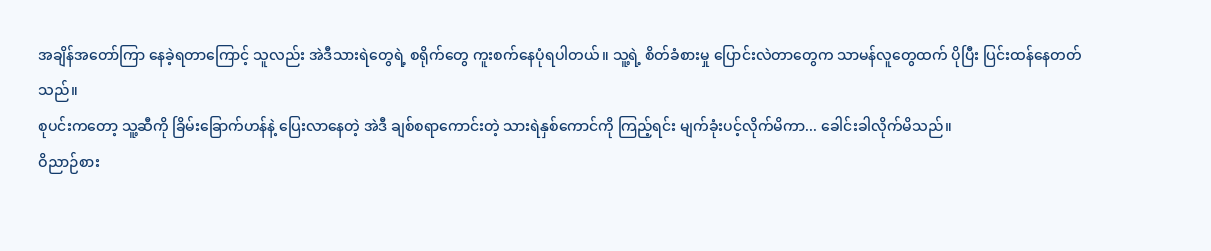အချိန်အတော်ကြာ နေခဲ့ရတာကြောင့် သူလည်း အဲဒီသားရဲတွေရဲ့ စရိုက်တွေ ကူးစက်နေပုံရပါတယ်။ သူ့ရဲ့ စိတ်ခံစားမှု ပြောင်းလဲတာတွေက သာမန်လူတွေထက် ပိုပြီး ပြင်းထန်နေတတ်သည်။
စုပင်းကတော့ သူ့ဆီကို ခြိမ်းခြောက်ဟန်နဲ့ ပြေးလာနေတဲ့ အဲဒီ ချစ်စရာကောင်းတဲ့ သားရဲနှစ်ကောင်ကို ကြည့်ရင်း မျက်ခုံးပင့်လိုက်မိကာ... ခေါင်းခါလိုက်မိသည်။
ဝိညာဉ်စား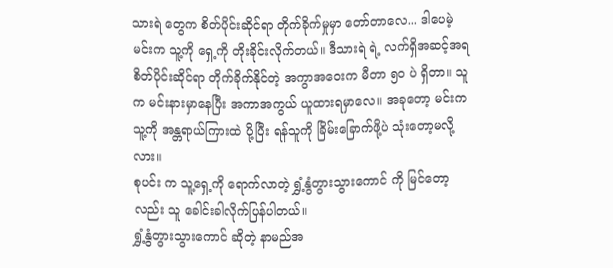သားရဲ တွေက စိတ်ပိုင်းဆိုင်ရာ တိုက်ခိုက်မှုမှာ တော်တာလေ... ဒါပေမဲ့ မင်းက သူ့ကို ရှေ့ကို တိုးခိုင်းလိုက်တယ်။ ဒီသားရဲ ရဲ့ လက်ရှိအဆင့်အရ စိတ်ပိုင်းဆိုင်ရာ တိုက်ခိုက်နိုင်တဲ့ အကွာအဝေးက မီတာ ၅၀ ပဲ ရှိတာ။ သူက မင်းနားမှာနေပြီး အကာအကွယ် ယူထားရမှာလေ။ အခုတော့ မင်းက သူ့ကို အန္တရာယ်ကြားထဲ ပို့ပြီး ရန်သူကို ခြိမ်းခြောက်ဖို့ပဲ သုံးတော့မလို့လား။
စုပင်း က သူ့ရှေ့ကို ရောက်လာတဲ့ ရွှံ့နွံတွားသွားကောင် ကို မြင်တော့လည်း သူ ခေါင်းခါလိုက်ပြန်ပါတယ်။
ရွှံ့နွံတွားသွားကောင် ဆိုတဲ့ နာမည်အ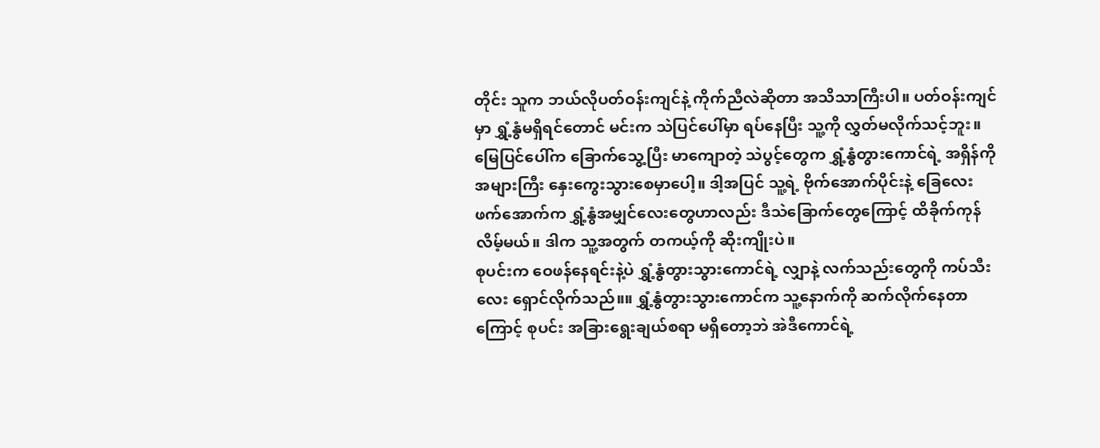တိုင်း သူက ဘယ်လိုပတ်ဝန်းကျင်နဲ့ ကိုက်ညီလဲဆိုတာ အသိသာကြီးပါ။ ပတ်ဝန်းကျင်မှာ ရွှံ့နွံမရှိရင်တောင် မင်းက သဲပြင်ပေါ်မှာ ရပ်နေပြီး သူ့ကို လွှတ်မလိုက်သင့်ဘူး။ မြေပြင်ပေါ်က ခြောက်သွေ့ပြီး မာကျောတဲ့ သဲပွင့်တွေက ရွှံ့နွံတွားကောင်ရဲ့ အရှိန်ကို အများကြီး နှေးကွေးသွားစေမှာပေါ့။ ဒါ့အပြင် သူ့ရဲ့ ဗိုက်အောက်ပိုင်းနဲ့ ခြေလေးဖက်အောက်က ရွှံ့နွံအမျှင်လေးတွေဟာလည်း ဒီသဲခြောက်တွေကြောင့် ထိခိုက်ကုန်လိမ့်မယ်။ ဒါက သူ့အတွက် တကယ့်ကို ဆိုးကျိုးပဲ။
စုပင်းက ဝေဖန်နေရင်းနဲ့ပဲ ရွှံ့နွံတွားသွားကောင်ရဲ့ လျှာနဲ့ လက်သည်းတွေကို ကပ်သီးလေး ရှောင်လိုက်သည်။။ ရွှံ့နွံတွားသွားကောင်က သူ့နောက်ကို ဆက်လိုက်နေတာကြောင့် စုပင်း အခြားရွေးချယ်စရာ မရှိတော့ဘဲ အဲဒီကောင်ရဲ့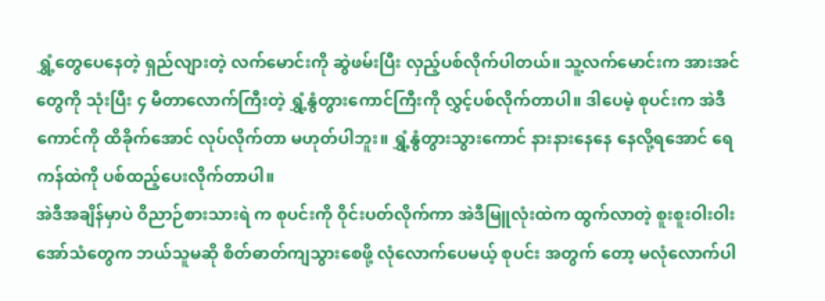ရွှံ့တွေပေနေတဲ့ ရှည်လျားတဲ့ လက်မောင်းကို ဆွဲဖမ်းပြီး လှည့်ပစ်လိုက်ပါတယ်။ သူ့လက်မောင်းက အားအင်တွေကို သုံးပြီး ၄ မီတာလောက်ကြီးတဲ့ ရွှံ့နွံတွားကောင်ကြီးကို လွှင့်ပစ်လိုက်တာပါ။ ဒါပေမဲ့ စုပင်းက အဲဒီကောင်ကို ထိခိုက်အောင် လုပ်လိုက်တာ မဟုတ်ပါဘူး။ ရွှံ့နွံတွားသွားကောင် နားနားနေနေ နေလို့ရအောင် ရေကန်ထဲကို ပစ်ထည့်ပေးလိုက်တာပါ။
အဲဒီအချိန်မှာပဲ ဝိညာဉ်စားသားရဲ က စုပင်းကို ဝိုင်းပတ်လိုက်ကာ အဲဒီမြူလုံးထဲက ထွက်လာတဲ့ စူးစူးဝါးဝါး အော်သံတွေက ဘယ်သူမဆို စိတ်ဓာတ်ကျသွားစေဖို့ လုံလောက်ပေမယ့် စုပင်း အတွက် တော့ မလုံလောက်ပါ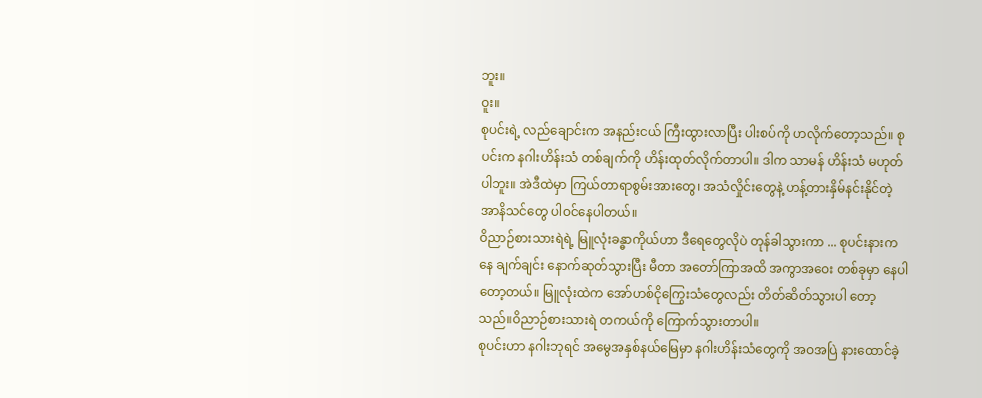ဘူး။
ဝူး။
စုပင်းရဲ့ လည်ချောင်းက အနည်းငယ် ကြီးထွားလာပြီး ပါးစပ်ကို ဟလိုက်တော့သည်။ စုပင်းက နဂါးဟိန်းသံ တစ်ချက်ကို ဟိန်းထုတ်လိုက်တာပါ။ ဒါက သာမန် ဟိန်းသံ မဟုတ်ပါဘူး။ အဲဒီထဲမှာ ကြယ်တာရာစွမ်းအားတွေ၊ အသံလှိုင်းတွေနဲ့ ဟန့်တားနှိမ်နင်းနိုင်တဲ့ အာနိသင်တွေ ပါဝင်နေပါတယ်။
ဝိညာဉ်စားသားရဲရဲ့ မြူလုံးခန္ဓာကိုယ်ဟာ ဒီရေတွေလိုပဲ တုန်ခါသွားကာ ... စုပင်းနားကနေ ချက်ချင်း နောက်ဆုတ်သွားပြီး မီတာ အတော်ကြာအထိ အကွာအဝေး တစ်ခုမှာ နေပါတော့တယ်။ မြူလုံးထဲက အော်ဟစ်ငိုကြွေးသံတွေလည်း တိတ်ဆိတ်သွားပါ တော့သည်။ဝိညာဉ်စားသားရဲ တကယ်ကို ကြောက်သွားတာပါ။
စုပင်းဟာ နဂါးဘုရင် အမွေအနှစ်နယ်မြေမှာ နဂါးဟိန်းသံတွေကို အဝအပြဲ နားထောင်ခဲ့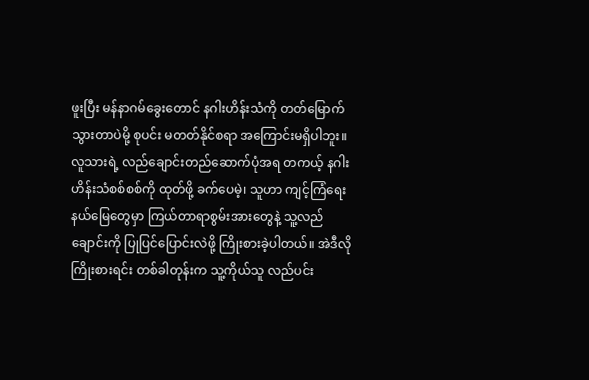ဖူးပြီး မန်နာဂမ်ခွေးတောင် နဂါးဟိန်းသံကို တတ်မြောက်သွားတာပဲမို့ စုပင်း မတတ်နိုင်စရာ အကြောင်းမရှိပါဘူး။ လူသားရဲ့ လည်ချောင်းတည်ဆောက်ပုံအရ တကယ့် နဂါးဟိန်းသံစစ်စစ်ကို ထုတ်ဖို့ ခက်ပေမဲ့၊ သူဟာ ကျင့်ကြံရေးနယ်မြေတွေမှာ ကြယ်တာရာစွမ်းအားတွေနဲ့ သူ့လည်ချောင်းကို ပြုပြင်ပြောင်းလဲဖို့ ကြိုးစားခဲ့ပါတယ်။ အဲဒီလို ကြိုးစားရင်း တစ်ခါတုန်းက သူ့ကိုယ်သူ လည်ပင်း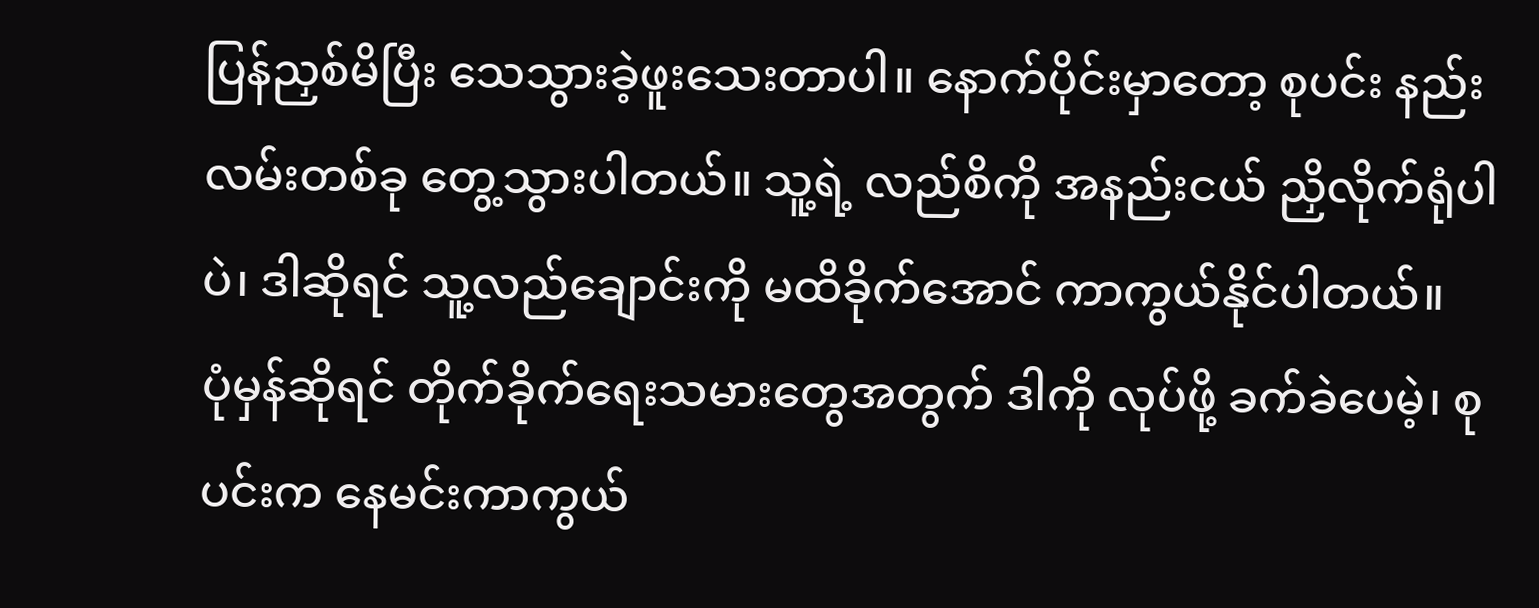ပြန်ညှစ်မိပြီး သေသွားခဲ့ဖူးသေးတာပါ။ နောက်ပိုင်းမှာတော့ စုပင်း နည်းလမ်းတစ်ခု တွေ့သွားပါတယ်။ သူ့ရဲ့ လည်စိကို အနည်းငယ် ညှိလိုက်ရုံပါပဲ၊ ဒါဆိုရင် သူ့လည်ချောင်းကို မထိခိုက်အောင် ကာကွယ်နိုင်ပါတယ်။
ပုံမှန်ဆိုရင် တိုက်ခိုက်ရေးသမားတွေအတွက် ဒါကို လုပ်ဖို့ ခက်ခဲပေမဲ့၊ စုပင်းက နေမင်းကာကွယ်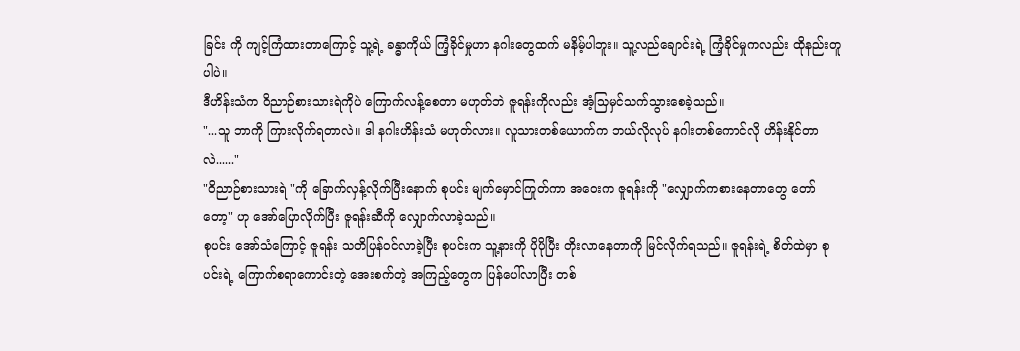ခြင်း ကို ကျင့်ကြံထားတာကြောင့် သူ့ရဲ့ ခန္ဓာကိုယ် ကြံ့ခိုင်မှုဟာ နဂါးတွေထက် မနိမ့်ပါဘူး။ သူ့လည်ချောင်းရဲ့ ကြံ့ခိုင်မှုကလည်း ထိုနည်းတူပါပဲ။
ဒီဟိန်းသံက ဝိညာဉ်စားသားရဲကိုပဲ ကြောက်လန့်စေတာ မဟုတ်ဘဲ ဇူရန်းကိုလည်း အံ့သြမှင်သက်သွားစေခဲ့သည်။
"...သူ ဘာကို ကြားလိုက်ရတာလဲ။ ဒါ နဂါးဟိန်းသံ မဟုတ်လား။ လူသားတစ်ယောက်က ဘယ်လိုလုပ် နဂါးတစ်ကောင်လို ဟိန်းနိုင်တာလဲ......"
"ဝိညာဉ်စားသားရဲ "ကို ခြောက်လှန့်လိုက်ပြီးနောက် စုပင်း မျက်မှောင်ကြုတ်ကာ အဝေးက ဇူရန်းကို "လျှောက်ကစားနေတာတွေ တော်တော့" ဟု အော်ပြောလိုက်ပြီး ဇူရန်းဆီကို လျှောက်လာခဲ့သည်။
စုပင်း အော်သံကြောင့် ဇူရန်း သတိပြန်ဝင်လာခဲ့ပြီး စုပင်းက သူ့နားကို ပိုပိုပြီး တိုးလာနေတာကို မြင်လိုက်ရသည်။ ဇူရန်းရဲ့ စိတ်ထဲမှာ စုပင်းရဲ့ ကြောက်စရာကောင်းတဲ့ အေးစက်တဲ့ အကြည့်တွေက ပြန်ပေါ်လာပြီး တစ်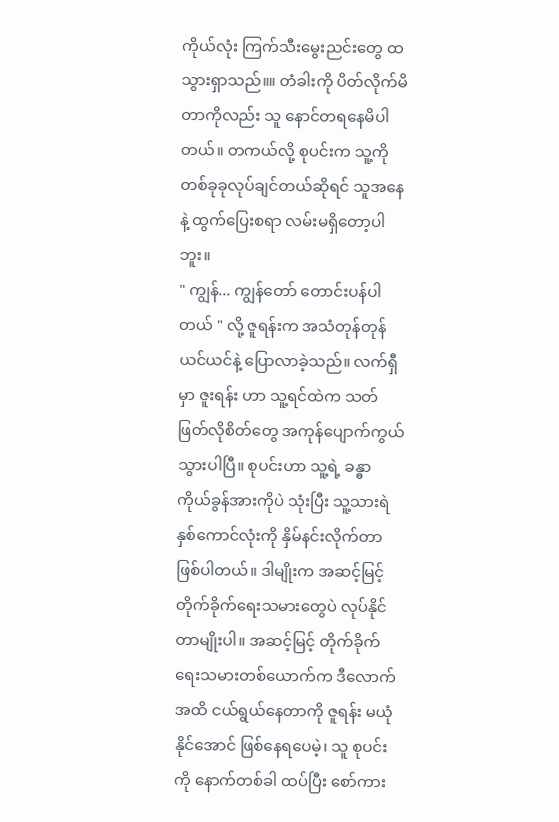ကိုယ်လုံး ကြက်သီးမွေးညင်းတွေ ထသွားရှာသည်။။ တံခါးကို ပိတ်လိုက်မိတာကိုလည်း သူ နောင်တရနေမိပါတယ်။ တကယ်လို့ စုပင်းက သူ့ကို တစ်ခုခုလုပ်ချင်တယ်ဆိုရင် သူအနေနဲ့ ထွက်ပြေးစရာ လမ်းမရှိတော့ပါဘူး။
" ကျွန်... ကျွန်တော် တောင်းပန်ပါတယ် " လို့ ဇူရန်းက အသံတုန်တုန်ယင်ယင်နဲ့ ပြောလာခဲ့သည်။ လက်ရှီမှာ ဇူးရန်း ဟာ သူ့ရင်ထဲက သတ်ဖြတ်လိုစိတ်တွေ အကုန်ပျောက်ကွယ်သွားပါပြီ။ စုပင်းဟာ သူ့ရဲ့ ခန္ဓာကိုယ်ခွန်အားကိုပဲ သုံးပြီး သူ့သားရဲ နှစ်ကောင်လုံးကို နှိမ်နင်းလိုက်တာ ဖြစ်ပါတယ်။ ဒါမျိုးက အဆင့်မြင့် တိုက်ခိုက်ရေးသမားတွေပဲ လုပ်နိုင်တာမျိုးပါ။ အဆင့်မြင့် တိုက်ခိုက်ရေးသမားတစ်ယောက်က ဒီလောက်အထိ ငယ်ရွယ်နေတာကို ဇူရန်း မယုံနိုင်အောင် ဖြစ်နေရပေမဲ့၊ သူ စုပင်းကို နောက်တစ်ခါ ထပ်ပြီး စော်ကား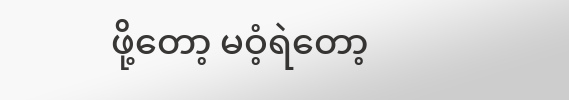ဖို့တော့ မဝံ့ရဲတော့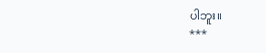ပါဘူး။
***